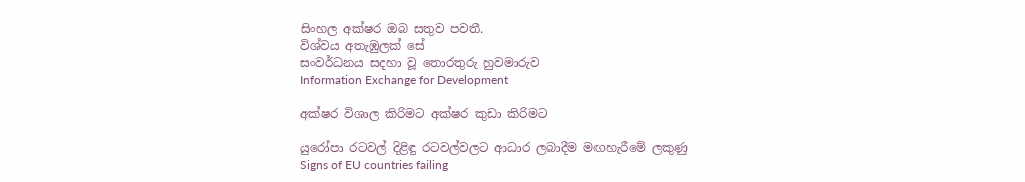සිංහල අක්ෂර ඔබ සතුව පවතී.
විශ්වය අතැඹුලක් සේ
සංවර්ධනය සදහා වූ තොරතුරු හුවමාරුව
Information Exchange for Development

අක්ෂර විශාල කිරිමට අක්ෂර කුඩා කිරිමට

යුරෝපා රටවල් දිළිඳු රටවල්වලට ආධාර ලබාදීම මඟහැරීමේ ලකුණු
Signs of EU countries failing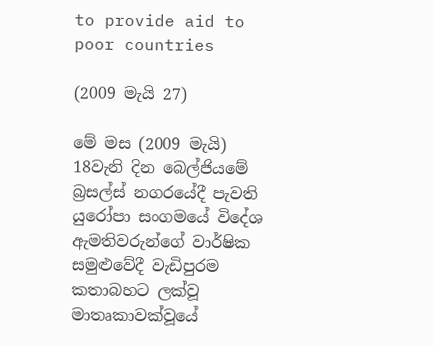to provide aid to poor countries

(2009 මැයි 27)

මේ මස (2009 මැයි) 18වැනි දින බෙල්ජියමේ බ්‍රසල්ස් නගරයේදී පැවති යුරෝපා සංගමයේ විදේශ ඇමතිවරුන්ගේ වාර්ෂික සමුළුවේදී වැඩිපුරම කතාබහට ලක්වූ මාතෘකාවක්වූයේ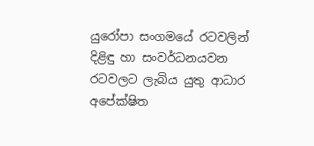යුරෝපා සංගමයේ රටවලින් දිළිඳු හා සංවර්ධනයවන රටවලට ලැබිය යුතු ආධාර අපේක්ෂිත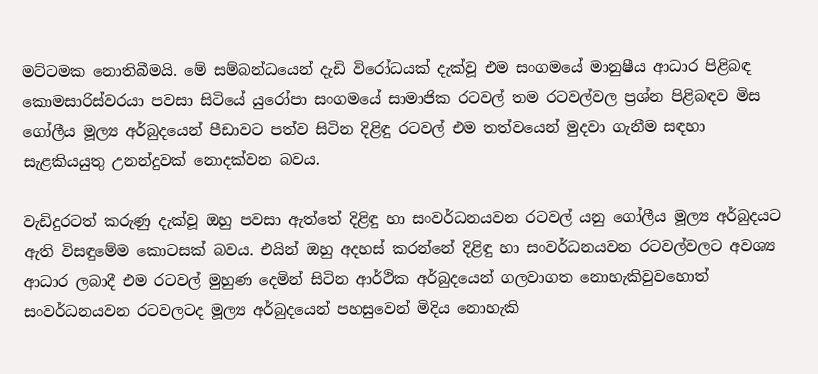මට්ටමක නොතිබීමයි. මේ සම්බන්ධයෙන් දැඩි විරෝධයක් දැක්වූ එම සංගමයේ මානුෂීය ආධාර පිළිබඳ කොමසාරිස්වරයා පවසා සිටියේ යුරෝපා සංගමයේ සාමාජික රටවල් තම රටවල්වල ප්‍රශ්න පිළිබඳව මිස ගෝලීය මූල්‍ය අර්බුදයෙන් පීඩාවට පත්ව සිටින දිළිඳු රටවල් එම තත්වයෙන් මුදවා ගැනීම සඳහා සැළකියයුතු උනන්දුවක් නොදක්වන බවය.

වැඩිදුරටත් කරුණු දැක්වූ ඔහු පවසා ඇත්තේ දිළිඳු හා සංවර්ධනයවන රටවල් යනු ගෝලීය මූල්‍ය අර්බුදයට ඇති විසඳුමේම කොටසක් බවය. එයින් ඔහු අදහස් කරන්නේ දිළිඳු හා සංවර්ධනයවන රටවල්වලට අවශ්‍ය ආධාර ලබාදී එම රටවල් මුහුණ දෙමින් සිටින ආර්ථික අර්බුදයෙන් ගලවාගත නොහැකිවුවහොත් සංවර්ධනයවන රටවලටද මූල්‍ය අර්බුදයෙන් පහසුවෙන් මිදිය නොහැකි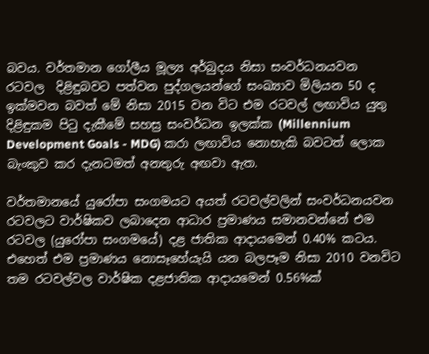බවය. වර්තමාන ගෝලීය මූල්‍ය අර්බුදය නිසා සංවර්ධනයවන රටවල  දිළිඳුබවට පත්වන පුද්ගලයන්ගේ සංඛ්‍යාව මිලියන 50 ද ඉක්මවන බවත් මේ නිසා 2015 වන විට එම රටවල් ලඟාවිය යුතු දිළිඳුකම පිටු දැකීමේ සහස්‍ර සංවර්ධන ඉලක්ක (Millennium Development Goals - MDG) කරා ලඟාවිය නොහැකි බවටත් ලොක බැංකුව කර දැනටමත් අනතුරු අඟවා ඇත.

වර්තමානයේ යුරෝපා සංගමයට අයත් රටවල්වලින් සංවර්ධනයවන රටවලට වාර්ෂිකව ලබාදෙන ආධාර ප්‍රමාණය සමානවන්නේ එම රටවල (යුරෝපා සංගමයේ) දළ ජාතික ආදායමෙන් 0.40% කටය. එහෙත් එම ප්‍රමාණය නොසෑහේයැයි යන බලපෑම නිසා 2010 වනවිට තම රටවල්වල වාර්ෂික දළජාතික ආදායමෙන් 0.56%ක්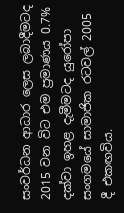සංවර්ධන ආධාර ලෙස ලබාදීමටද 2015 වන විට එම ප්‍රමාණය 0.7% දක්වා ඉහළ දැමීමටද යුරෝපා සංගමයේ සාමාජික රටවල් 2005 දී එකඟවිය.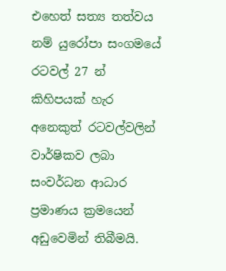එහෙත් සත්‍ය තත්වය නම් යුරෝපා සංගමයේ රටවල් 27 න් කිහිපයක් හැර අනෙකුත් රටවල්වලින් වාර්ෂිකව ලබා සංවර්ධන ආධාර ප්‍රමාණය ක්‍රමයෙන් අඩුවෙමින් තිබීමයි.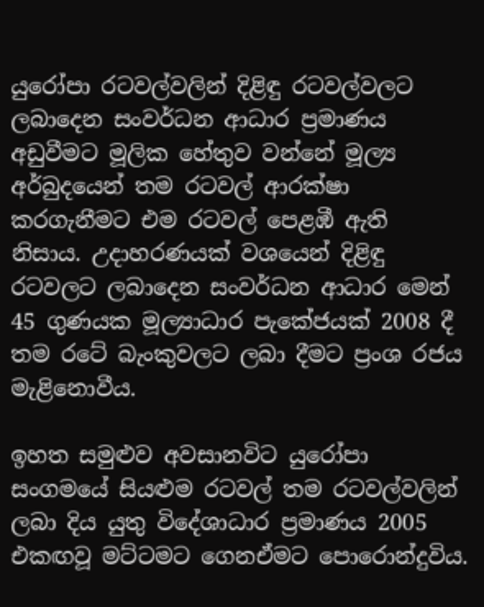යුරෝපා රටවල්වලින් දිළිඳු රටවල්වලට ලබාදෙන සංවර්ධන ආධාර ප්‍රමාණය අඩුවීමට මූලික හේතුව වන්නේ මූල්‍ය අර්බුදයෙන් තම රටවල් ආරක්ෂා කරගැනීමට එම රටවල් පෙළඹී ඇති නිසාය. උදාහරණයක් වශයෙන් දිළිඳු රටවලට ලබාදෙන සංවර්ධන ආධාර මෙන් 45 ගුණයක මූල්‍යාධාර පැකේජයක් 2008 දී තම රටේ බැංකුවලට ලබා දීමට ප්‍රංශ රජය මැළිනොවීය.

ඉහත සමුළුව අවසානවිට යුරෝපා සංගමයේ සියළුම රටවල් තම රටවල්වලින් ලබා දිය යුතු විදේශාධාර ප්‍රමාණය 2005 එකඟවූ මට්ටමට ගෙනඒමට පොරොන්දුවිය.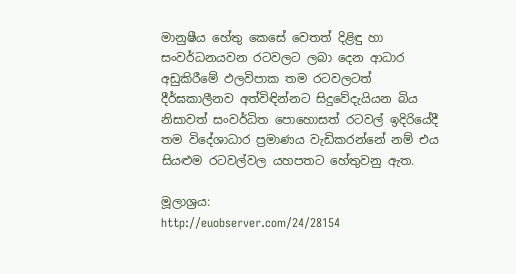මානුෂීය හේතු කෙසේ වෙතත් දිළිඳු හා සංවර්ධනයවන රටවලට ලබා දෙන ආධාර අඩුකිරීමේ ඵලවිපාක තම රටවලටත් දීර්ඝකාලීනව අත්විඳින්නට සිදුවේදැයියන බිය නිසාවත් සංවර්ධිත පොහොසත් රටවල් ඉදිරියේදී තම විදේශාධාර ප්‍රමාණය වැඩිකරන්නේ නම් එය සියළුම රටවල්වල යහපතට හේතුවනු ඇත.

මූලාශ්‍රය:
http://euobserver.com/24/28154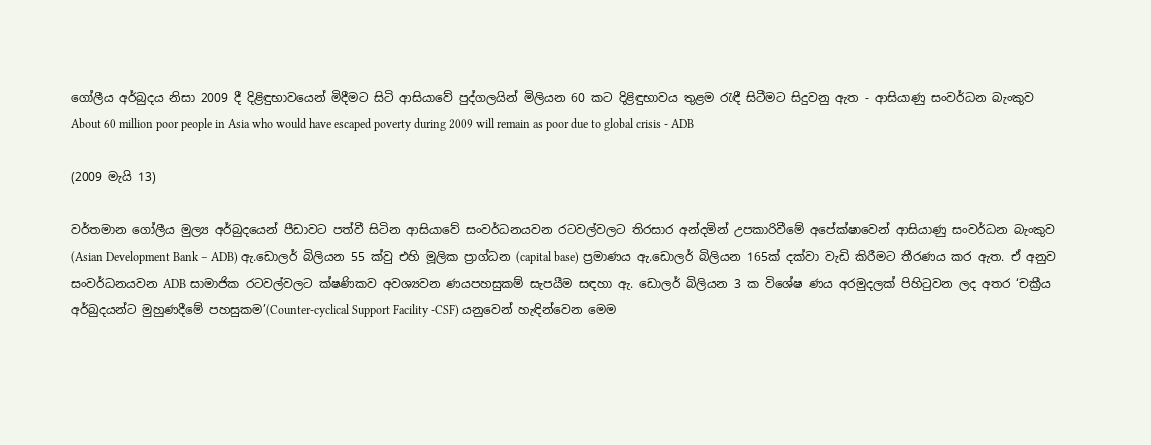ගෝලීය අර්බුදය නිසා 2009 දී දිළිඳුභාවයෙන් මිදීමට සිටි ආසියාවේ පුද්ගලයින් මිලියන 60 කට දිළිඳුභාවය තුළම රැඳී සිටීමට සිදුවනු ඇත - ආසියාණු සංවර්ධන බැංකුව
About 60 million poor people in Asia who would have escaped poverty during 2009 will remain as poor due to global crisis - ADB

(2009 මැයි 13)

වර්තමාන ගෝලීය මුල්‍ය අර්බුදයෙන් පීඩාවට පත්වී සිටින ආසියාවේ සංවර්ධනයවන රටවල්වලට තිරසාර අන්දමින් උපකාරිවීමේ අපේක්ෂාවෙන් ආසියාණු සංවර්ධන බැංකුව (Asian Development Bank – ADB) ඇ.ඩොලර් බිලියන 55 ක්වු එහි මූලික ප්‍රාග්ධන (capital base) ප්‍රමාණය ඇ.ඩොලර් බිලියන 165ක් දක්වා වැඩි කිරීමට තීරණය කර ඇත. ඒ අනුව සංවර්ධනයවන ADB සාමාජික රටවල්වලට ක්ෂණිකව අවශ්‍යවන ණයපහසුකම් සැපයීම සඳහා ඇ. ඩොලර් බිලියන 3 ක විශේෂ ණය අරමුදලක් පිහිටුවන ලද අතර ‘චක්‍රීය අර්බුදයන්ට මුහුණදීමේ පහසුකම’(Counter-cyclical Support Facility -CSF) යනුවෙන් හැඳින්වෙන මෙම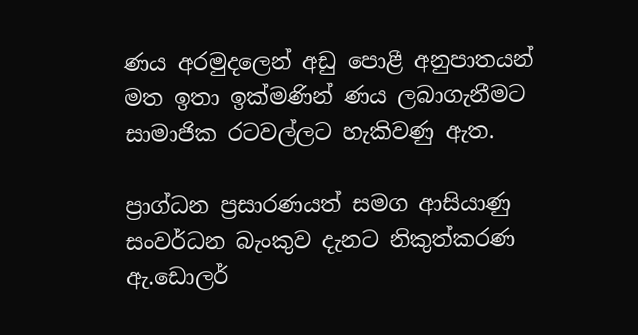ණය අරමුදලෙන් අඩු පොළී අනුපාතයන් මත ඉතා ඉක්මණින් ණය ලබාගැනීමට සාමාජික රටවල්ලට හැකිවණු ඇත.

ප්‍රාග්ධන ප්‍රසාරණයත් සමග ආසියාණු සංවර්ධන බැංකුව දැනට නිකුත්කරණ ඇ.ඩොලර්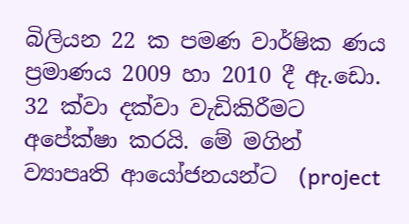බිලියන 22 ක පමණ වාර්ෂික ණය ප්‍රමාණය 2009 හා 2010 දී ඇ.ඩො. 32 ක්වා දක්වා වැඩිකිරීමට අපේක්ෂා කරයි. මේ මගින් ව්‍යාපෘති ආයෝජනයන්ට  (project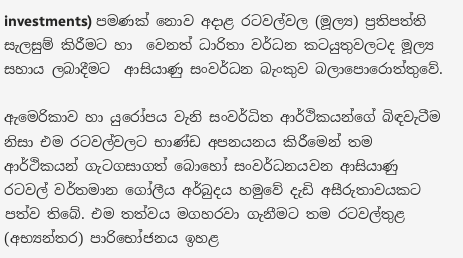investments) පමණක් නොව අදාළ රටවල්වල (මූල්‍ය) ප්‍රතිපත්ති සැලසුම් කිරීමට හා  වෙනත් ධාරිතා වර්ධන කටයුතුවලටද මූල්‍ය සහාය ලබාදීමට  ආසියාණු සංවර්ධන බැංකුව බලාපොරොත්තුවේ.

ඇමෙරිකාව හා යුරෝපය වැනි සංවර්ධිත ආර්ථිකයන්ගේ බිඳවැටීම නිසා එම රටවල්වලට භාණ්ඩ අපනයනය කිරීමෙන් තම ආර්ථිකයන් ගැටගසාගත් බොහෝ සංවර්ධනයවන ආසියාණු රටවල් වර්තමාන ගෝලීය අර්බුදය හමුවේ දැඩි අසීරුතාවයකට පත්ව තිබේ. එම තත්වය මගහරවා ගැනීමට තම රටවල්තුළ (අභ්‍යන්තර) පාරිභෝජනය ඉහළ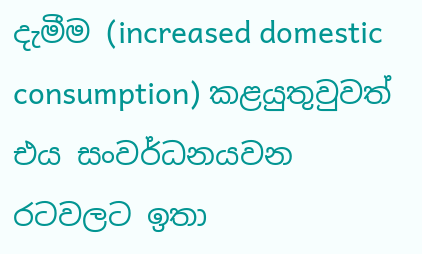දැමීම (increased domestic consumption) කළයුතුවුවත් එය සංවර්ධනයවන රටවලට ඉතා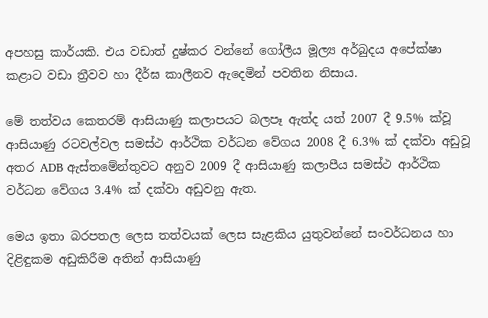අපහසු කාර්යකි. එය වඩාත් දුෂ්කර වන්නේ ගෝලීය මූල්‍ය අර්බුදය අපේක්ෂා කළාට වඩා ත්‍රීවව හා දීර්ඝ කාලීනව ඇදෙමින් පවතින නිසාය.

මේ තත්වය කෙතරම් ආසියාණු කලාපයට බලපෑ ඇත්ද යත් 2007 දී 9.5% ක්වූ ආසියාණු රටවල්වල සමස්ථ ආර්ථික වර්ධන වේගය 2008 දී 6.3% ක් දක්වා අඩුවූ අතර ADB ඇස්තමේන්තුවට අනුව 2009 දී ආසියාණු කලාපීය සමස්ථ ආර්ථික වර්ධන වේගය 3.4% ක් දක්වා අඩුවනු ඇත.

මෙය ඉතා බරපතල ලෙස තත්වයක් ලෙස සැළකිය යුතුවන්නේ සංවර්ධනය හා දිළිඳුකම අඩුකිරීම අතින් ආසියාණු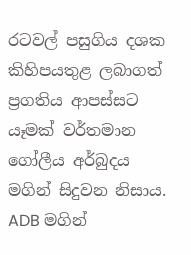රටවල් පසුගිය දශක කිහිපයතුළ ලබාගත් ප්‍රගතිය ආපස්සට යෑමක් වර්තමාන ගෝලීය අර්බුදය මගින් සිදුවන නිසාය.  ADB මගින්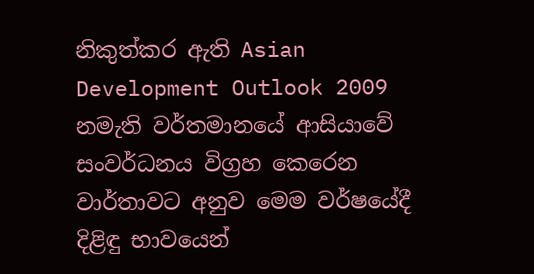නිකුත්කර ඇති Asian Development Outlook 2009 නමැති වර්තමානයේ ආසියාවේ සංවර්ධනය විග්‍රහ කෙරෙන වාර්තාවට අනුව මෙම වර්ෂයේදී දිළිඳු භාවයෙන්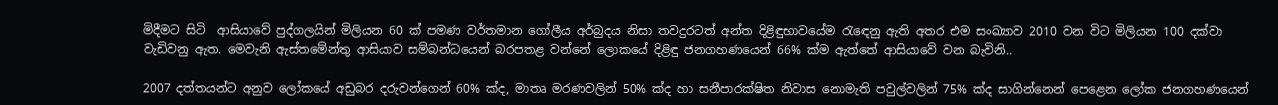මිදීමට සිටි  ආසියාවේ පුද්ගලයින් මිලියන 60 ක් පමණ වර්තමාන ගෝලීය අර්බුදය නිසා තවදුරටත් අන්ත දිළිඳුභාවයේම රැ‍‍ඳෙනු ඇති අතර එම සංඛ්‍යාව 2010 වන විට මිලියන 100 දක්වා වැඩිවනු ඇත. මෙවැනි ඇස්තමේන්තු ආසියාව සම්බන්ධයෙන් බරපතළ වන්නේ ලොකයේ දිළිඳු ජනගහණයෙන් 66% ක්ම ඇත්තේ ආසියාවේ වන බැවිනි..

2007 දත්තයන්ට අනුව ලෝකයේ අඩුබර දරුවන්ගෙන් 60% ක්ද, මාතෘ මරණවලින් 50% ක්ද හා සනීපාරක්ෂිත නිවාස නොමැති පවුල්වලින් 75% ක්ද සාගින්නෙන් පෙළෙන ලෝක ජනගහණයෙන්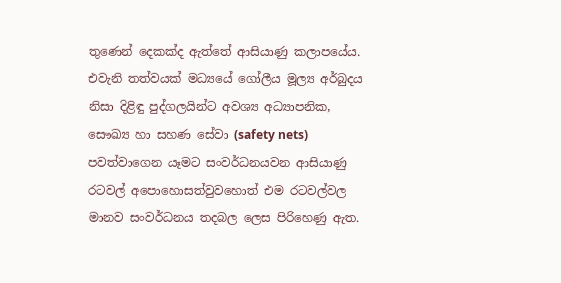තුණෙන් දෙකක්ද ඇත්තේ ආසියාණු කලාපයේය. එවැනි තත්වයක් මධ්‍යයේ ගෝලීය මූල්‍ය අර්බුදය නිසා දිළිඳු පුද්ගලයින්ට අවශ්‍ය අධ්‍යාපනික, සෞඛ්‍ය හා සහණ සේවා (safety nets) පවත්වාගෙන යෑමට සංවර්ධනයවන ආසියාණු රටවල් අපොහොසත්වුවහොත් එම රටවල්වල මානව සංවර්ධනය තදබල ලෙස පිරිහෙණු ඇත.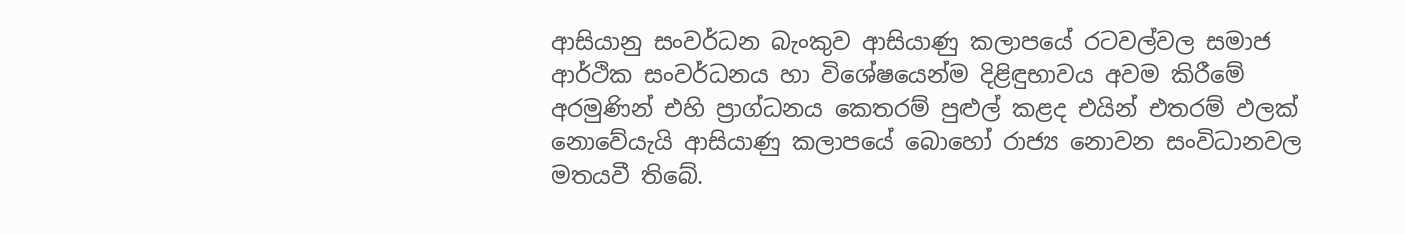ආසියානු සංවර්ධන බැංකුව ආසියාණු කලාපයේ රටවල්වල සමාජ ආර්ථික සංවර්ධනය හා විශේෂයෙන්ම දිළිඳුභාවය අවම කිරීමේ අරමුණින් එහි ප්‍රාග්ධනය කෙතරම් පුළුල් කළද එයින් එතරම් ඵලක් නොවේයැයි ආසියාණු කලාපයේ බොහෝ රාජ්‍ය නොවන සංවිධානවල මතයවී තිබේ.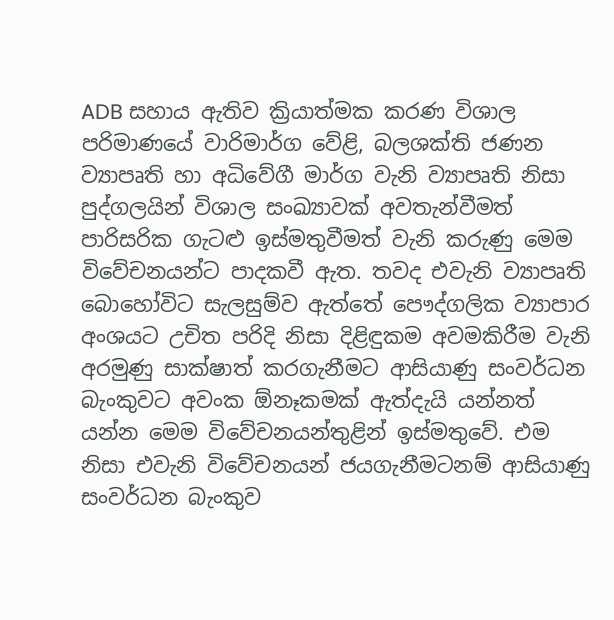ADB සහාය ඇතිව ක්‍රියාත්මක කරණ විශාල පරිමාණයේ වාරිමාර්ග වේළි, බලශක්ති ජණන ව්‍යාපෘති හා අධිවේගී මාර්ග වැනි ව්‍යාපෘති නිසා පුද්ගලයින් විශාල සංඛ්‍යාවක් අවතැන්වීමත් පාරිසරික ගැටළු ඉස්මතුවීමත් වැනි කරුණු මෙම විවේචනයන්ට පාදකවී ඇත. තවද එවැනි ව්‍යාපෘති බොහෝවිට සැලසුම්ව ඇත්තේ පෞද්ගලික ව්‍යාපාර අංශයට උචිත පරිදි නිසා දිළිඳුකම අවමකිරීම වැනි අරමුණු සාක්ෂාත් කරගැනීමට ආසියාණු සංවර්ධන බැංකුවට අවංක ඕනෑකමක් ඇත්දැයි යන්නත් යන්න මෙම විවේචනයන්තුළින් ඉස්මතුවේ. එම නිසා එවැනි විවේචනයන් ජයගැනීමටනම් ආසියාණු සංවර්ධන බැංකුව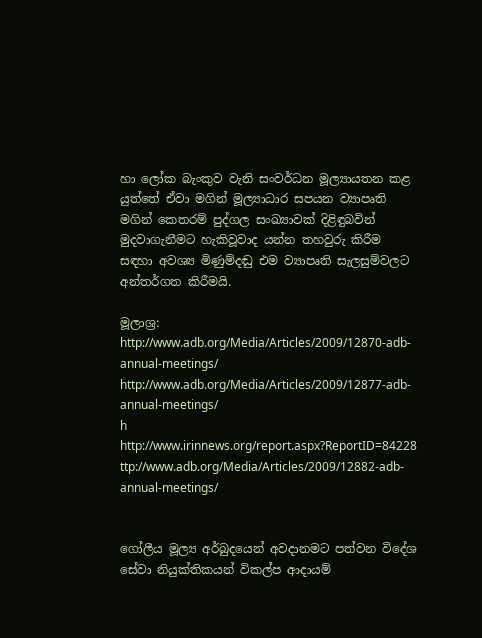හා ලෝක බැංකුව වැනි සංවර්ධන මූල්‍යායතන කළ යුත්තේ ඒවා මගින් මූල්‍යාධාර සපයන ව්‍යාපෘති මගින් කෙතරම් පුද්ගල සංඛ්‍යාවක් දිළිඳුබවින් මුදවාගැනීමට හැකිවූවාද යන්න තහවුරු කිරීම සඳහා අවශ්‍ය මිණුම්දඬු එම ව්‍යාපෘති සැලසුම්වලට අන්තර්ගත කිරීමයි.

මූලාශ්‍ර:
http://www.adb.org/Media/Articles/2009/12870-adb-annual-meetings/
http://www.adb.org/Media/Articles/2009/12877-adb-annual-meetings/
h http://www.irinnews.org/report.aspx?ReportID=84228
ttp://www.adb.org/Media/Articles/2009/12882-adb-annual-meetings/


ගෝලීය මූල්‍ය අර්බුදයෙන් අවදානමට පත්වන විදේශ සේවා නියුක්තිකයන් විකල්ප ආදායම්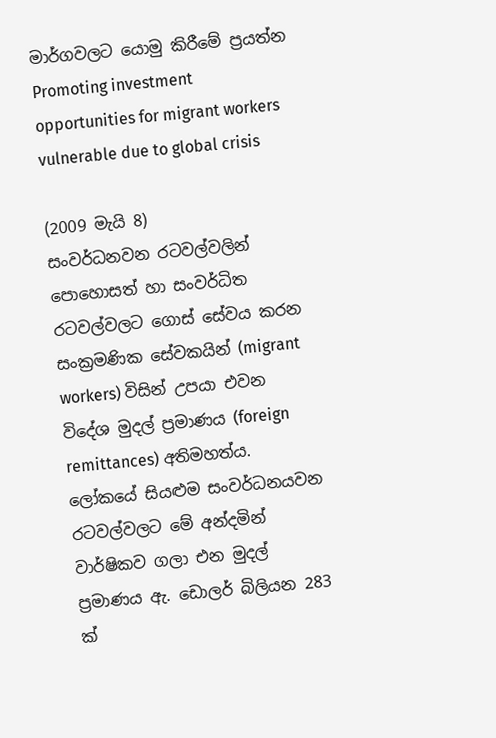මාර්ගවලට යොමු කිරීමේ ප්‍රයත්න
Promoting investment opportunities for migrant workers vulnerable due to global crisis

(2009 මැයි 8)
සංවර්ධනවන රටවල්වලින් පොහොසත් හා සංවර්ධිත රටවල්වලට ගොස් සේවය කරන සංක්‍රමණික සේවකයින් (migrant workers) විසින් උපයා එවන විදේශ මුදල් ප්‍රමාණය (foreign remittances) අතිමහත්ය. ලෝකයේ සියළුම සංවර්ධනයවන රටවල්වලට මේ අන්දමින් වාර්ෂිකව ගලා එන මුදල් ප්‍රමාණය ඇ. ඩොලර් බිලියන 283 ක්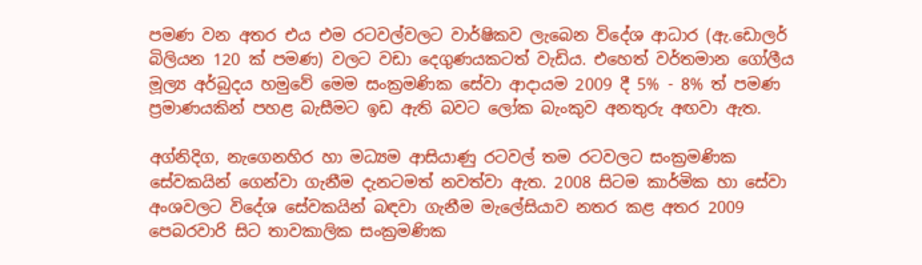පමණ වන අතර එය එම රටවල්වලට වාර්ෂිකව ලැබෙන විදේශ ආධාර (ඇ.ඩොලර් බිලියන 120 ක් පමණ) වලට වඩා දෙගුණයකටත් වැඩිය. එහෙත් වර්තමාන ගෝලීය මූල්‍ය අර්බුදය හමුවේ මෙම සංක්‍රමණික සේවා ආදායම 2009 දී 5% - 8% ත් පමණ ප්‍රමාණයකින් පහළ බැසීමට ඉඩ ඇති බවට ලෝක බැංකුව අනතුරු අඟවා ඇත.

අග්නිදිග, නැගෙනහිර හා මධ්‍යම ආසියාණු රටවල් තම රටවලට සංක්‍රමණික සේවකයින් ගෙන්වා ගැනීම දැනටමත් නවත්වා ඇත. 2008 සිටම කාර්මික හා සේවා අංශවලට විදේශ සේවකයින් බඳවා ගැනීම මැලේසියාව නතර කළ අතර 2009 පෙබරවාරි සිට තාවකාලික සංක්‍රමණික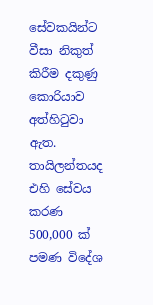සේවකයින්ට වීසා නිකුත් කිරීම දකුණු කොරියාව අත්හිටුවා ඇත. තායිලන්තයද එහි සේවය කරණ 500,000 ක් පමණ විදේශ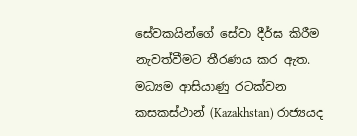සේවකයින්ගේ සේවා දීර්ඝ කිරීම නැවත්වීමට තීරණය කර ඇත. මධ්‍යම ආසියාණු රටක්වන කසකස්ථාන් (Kazakhstan) රාජ්‍යයද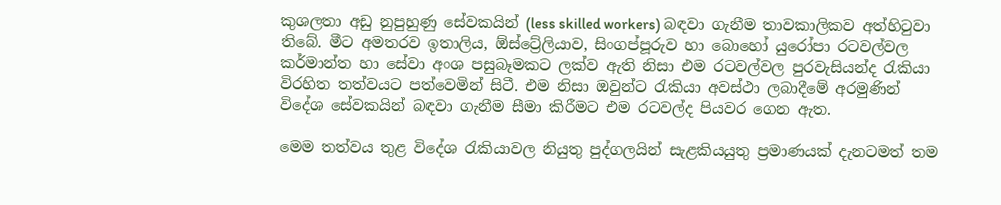කුශලතා අඩු නුපුහුණු සේවකයින් (less skilled workers) බඳවා ගැනීම තාවකාලිකව අත්හිටුවා තිබේ. මීට අමතරව ඉතාලිය, ඕස්ට්‍රේලියාව, සිංගප්පූරුව හා බොහෝ යුරෝපා රටවල්වල කර්මාන්ත හා සේවා අංශ පසුබෑමකට ලක්ව ඇති නිසා එම රටවල්වල පුරවැසියන්ද රැකියා විරහිත තත්වයට පත්වෙමින් සිටී. එම නිසා ඔවුන්ට රැකියා අවස්ථා ලබාදීමේ අරමුණින් විදේශ සේවකයින් බඳවා ගැනීම සීමා කිරීමට එම රටවල්ද පියවර ගෙන ඇත.

මෙම තත්වය තුළ විදේශ රැකියාවල නියුතු පුද්ගලයින් සැළකියයුතු ප්‍රමාණයක් දැනටමත් තම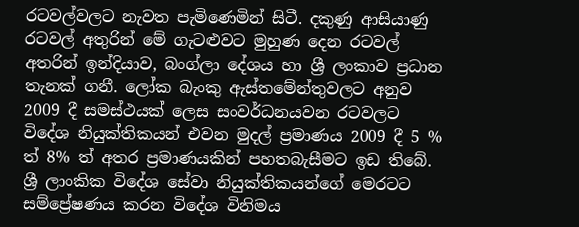රටවල්වලට නැවත පැමිණෙමින් සිටී. දකුණු ආසියාණු රටවල් අතුරින් මේ ගැටළුවට මුහුණ දෙන රටවල් අතරින් ඉන්දියාව, බංග්ලා දේශය හා ශ්‍රී ලංකාව ප්‍රධාන තැනක් ගනී. ලෝක බැංකු ඇස්තමේන්තුවලට අනුව 2009 දී සමස්ථයක් ලෙස සංවර්ධනයවන රටවලට විදේශ නියුක්තිකයන් එවන මුදල් ප්‍රමාණය 2009 දී 5 % ත් 8% ත් අතර ප්‍රමාණයකින් පහතබැසීමට ඉඩ තිබේ.
ශ්‍රී ලාංකික විදේශ සේවා නියුක්තිකයන්ගේ මෙරටට සම්ප්‍රේෂණය කරන විදේශ විනිමය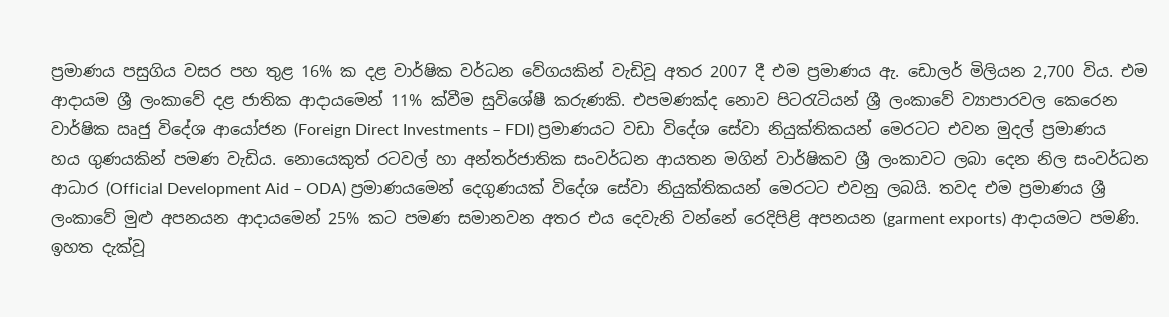ප්‍රමාණය පසුගිය වසර පහ තුළ 16% ක දළ වාර්ෂික වර්ධන වේගයකින් වැඩිවූ අතර 2007 දී එම ප්‍රමාණය ඇ. ඩොලර් මිලියන 2,700 විය. එම ආදායම ශ්‍රී ලංකාවේ දළ ජාතික ආදායමෙන් 11% ක්වීම සුවිශේෂී කරුණකි. එපමණක්ද නොව පිටරැටියන් ශ්‍රී ලංකාවේ ව්‍යාපාරවල කෙරෙන වාර්ෂික ඍජු විදේශ ආයෝජන (Foreign Direct Investments – FDI) ප්‍රමාණයට වඩා විදේශ සේවා නියුක්තිකයන් මෙරටට එවන මුදල් ප්‍රමාණය හය ගුණයකින් පමණ වැඩිය. නොයෙකුත් රටවල් හා අන්තර්ජාතික සංවර්ධන ආයතන මගින් වාර්ෂිකව ශ්‍රී ලංකාවට ලබා දෙන නිල සංවර්ධන ආධාර (Official Development Aid – ODA) ප්‍රමාණයමෙන් දෙගුණයක් විදේශ සේවා නියුක්තිකයන් මෙරටට එවනු ලබයි. තවද එම ප්‍රමාණය ශ්‍රී ලංකාවේ මුළු අපනයන ආදායමෙන් 25% කට පමණ සමානවන අතර එය දෙවැනි වන්නේ රෙදිපිළි අපනයන (garment exports) ආදායමට පමණි. ඉහත දැක්වූ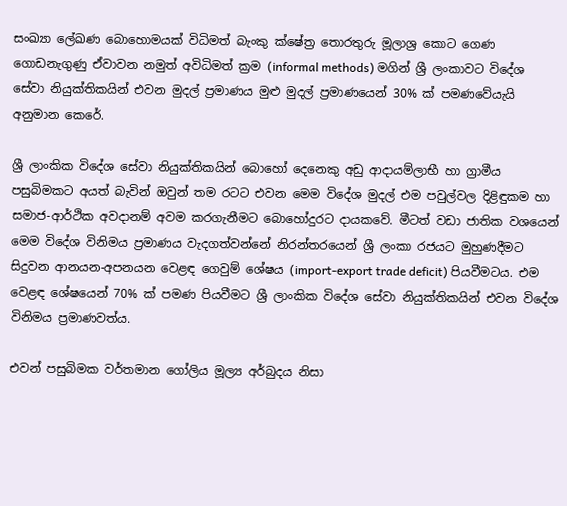සංඛ්‍යා ලේඛණ බොහොමයක් විධිමත් බැංකු ක්ෂේත්‍ර තොරතුරු මූලාශ්‍ර කොට ගෙණ ගොඩනැගුණු ඒවාවන නමුත් අවිධිමත් ක්‍රම (informal methods) මගින් ශ්‍රී ලංකාවට විදේශ සේවා නියුක්තිකයින් එවන මුදල් ප්‍රමාණය මුළු මුදල් ප්‍රමාණයෙන් 30% ක් පමණවේයැයි අනුමාන කෙරේ.

ශ්‍රී ලාංකික විදේශ සේවා නියුක්තිකයින් බොහෝ දෙනෙකු අඩු ආදායම්ලාභී හා ග්‍රාමීය පසුබිමකට අයත් බැවින් ඔවුන් තම රටට එවන මෙම විදේශ මුදල් එම පවුල්වල දිළිඳුකම හා සමාජ-ආර්ථික අවදානම් අවම කරගැනීමට බොහෝදුරට දායකවේ. මීටත් වඩා ජාතික වශයෙන් මෙම විදේශ විනිමය ප්‍රමාණය වැදගත්වන්නේ නිරන්තරයෙන් ශ්‍රී ලංකා රජයට මුහුණදීමට සිදුවන ආනයන-අපනයන වෙළඳ ගෙවුම් ශේෂය (import-export trade deficit) පියවීමටය. එම වෙළඳ ශේෂයෙන් 70% ක් පමණ පියවීමට ශ්‍රී ලාංකික විදේශ සේවා නියුක්තිකයින් එවන වි‍දේශ විනිමය ප්‍රමාණවත්ය.

එවන් පසුබිමක වර්තමාන ගෝලිය මූල්‍ය අර්බුදය නිසා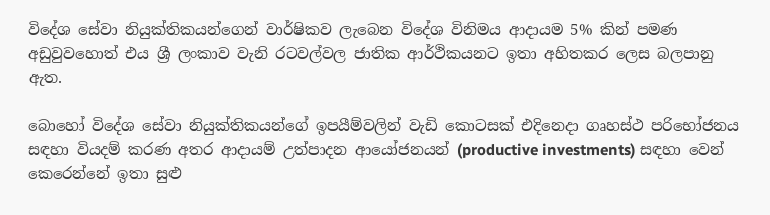විදේශ සේවා නියුක්තිකයන්ගෙන් වාර්ෂිකව ලැබෙන විදේශ විනිමය ආදායම 5% කින් පමණ අඩුවුවහොත් එය ශ්‍රී ලංකාව වැනි රටවල්වල ජාතික ආර්ථිකයනට ඉතා අහිතකර ලෙස බලපානු ඇත.

බොහෝ විදේශ සේවා නියුක්තිකයන්ගේ ඉපයීම්වලින් වැඩි කොටසක් එදිනෙදා ගෘහස්ථ පරිභෝජනය සඳහා වියදම් කරණ අතර ආදායම් උත්පාදන ආයෝජනයන් (productive investments) සඳහා වෙන් කෙරෙන්නේ ඉතා සුළු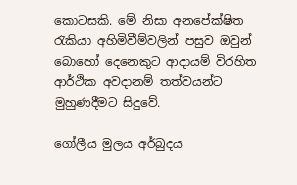කොටසකි. මේ නිසා අනපේක්ෂිත රැකියා අහිමිවීම්වලින් පසුව ඔවුන් බොහෝ දෙනෙකුට ආදායම් විරහිත ආර්ථික අවදානම් තත්වයන්ට මුහුණදීමට සිදුවේ.

ගෝලීය මුලය අර්බුදය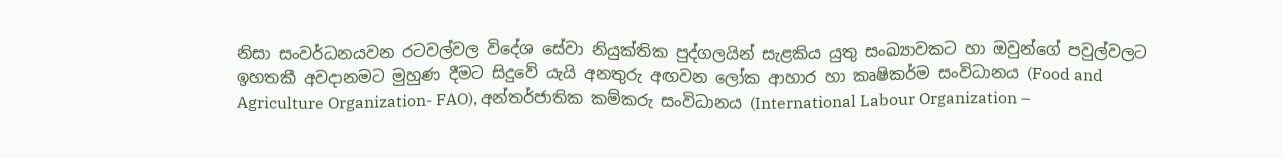නිසා සංවර්ධනයවන රටවල්වල විදේශ සේවා නියුක්තික පුද්ගලයින් සැළකිය යුතු සංඛ්‍යාවකට හා ඔවුන්ගේ පවුල්වලට ඉහතකී අවදානමට මුහුණ දීමට සිදුවේ යැයි අනතුරු අඟවන ලෝක ආහාර හා කෘෂිකර්ම සංවිධානය (Food and Agriculture Organization- FAO), අන්තර්ජාතික කම්කරු සංවිධානය (International Labour Organization –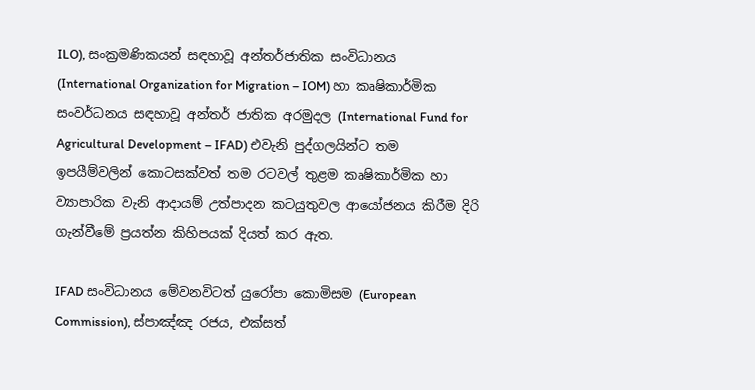ILO), සංක්‍රමණිකයන් සඳහාවූ අන්තර්ජාතික සංවිධානය (International Organization for Migration – IOM) හා කෘෂිකාර්මික සංවර්ධනය සඳහාවූ අන්තර් ජාතික අරමුදල (International Fund for Agricultural Development – IFAD) එවැනි පුද්ගලයින්ට තම ඉපයීම්වලින් කොටසක්වත් තම රටවල් තුළම කෘෂිකාර්මික හා ව්‍යාපාරික වැනි ආදායම් උත්පාදන කටයුතුවල ආයෝජනය කිරීම දිරි ගැන්වීමේ ප්‍රයත්න කිහිපයක් දියත් කර ඇත.

IFAD සංවිධානය මේවනවිටත් යුරෝපා කොමිසම (European Commission), ස්පාඤ්ඤ රජය, එක්සත්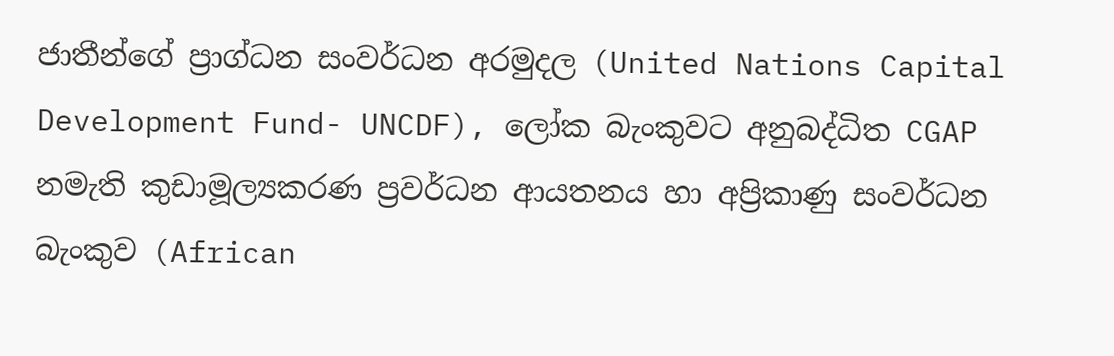ජාතීන්ගේ ප්‍රාග්ධන සංවර්ධන අරමුදල (United Nations Capital Development Fund- UNCDF), ලෝක බැංකුවට අනුබද්ධිත CGAP නමැති කුඩාමූල්‍යකරණ ප්‍රවර්ධන ආයතනය හා අප්‍රිකාණු සංවර්ධන බැංකුව (African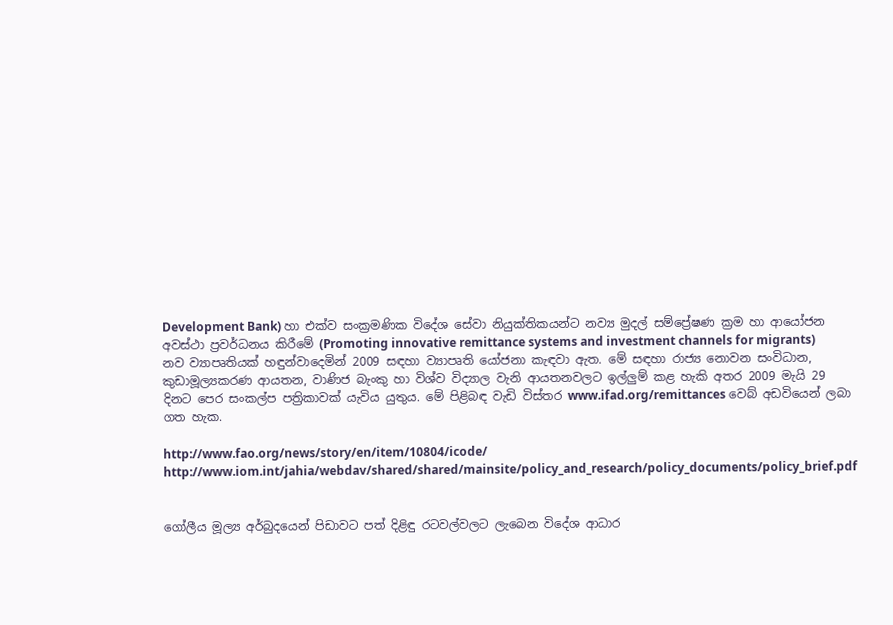Development Bank) හා එක්ව සංක්‍රමණික විදේශ සේවා නියුක්තිකයන්ට නව්‍ය මුදල් සම්ප්‍රේෂණ ක්‍රම හා ආයෝජන අවස්ථා ප්‍රවර්ධනය කිරීමේ (Promoting innovative remittance systems and investment channels for migrants) නව ව්‍යාපෘතියක් හඳුන්වාදෙමින් 2009 සඳහා ව්‍යාපෘති යෝජනා කැඳවා ඇත. මේ සඳහා රාජ්‍ය නොවන සංවිධාන, කුඩාමූල්‍යකරණ ආයතන, වාණිජ බැංකු හා විශ්ව විද්‍යාල වැනි ආයතනවලට ඉල්ලුම් කළ හැකි අතර 2009 මැයි 29 දිනට පෙර සංකල්ප පත්‍රිකාවක් යැවිය යුතුය. මේ පිළිබඳ වැඩි විස්තර www.ifad.org/remittances වෙබ් අඩවියෙන් ලබා ගත හැක.

http://www.fao.org/news/story/en/item/10804/icode/
http://www.iom.int/jahia/webdav/shared/shared/mainsite/policy_and_research/policy_documents/policy_brief.pdf


ගෝලීය මූල්‍ය අර්බුදයෙන් පිඩාවට පත් දිළිඳු රටවල්වලට ලැබෙන විදේශ ආධාර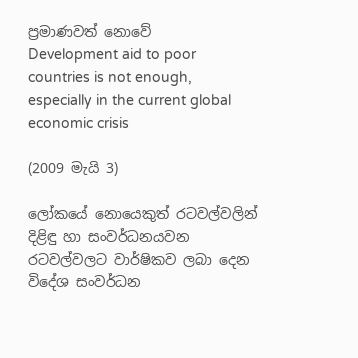ප්‍රමාණවත් නොවේ
Development aid to poor countries is not enough, especially in the current global economic crisis

(2009 මැයි 3)

ලෝකයේ නොයෙකුත් රටවල්වලින් දිළිඳු හා සංවර්ධනයවන රටවල්වලට වාර්ෂිකව ලබා දෙන විදේශ සංවර්ධන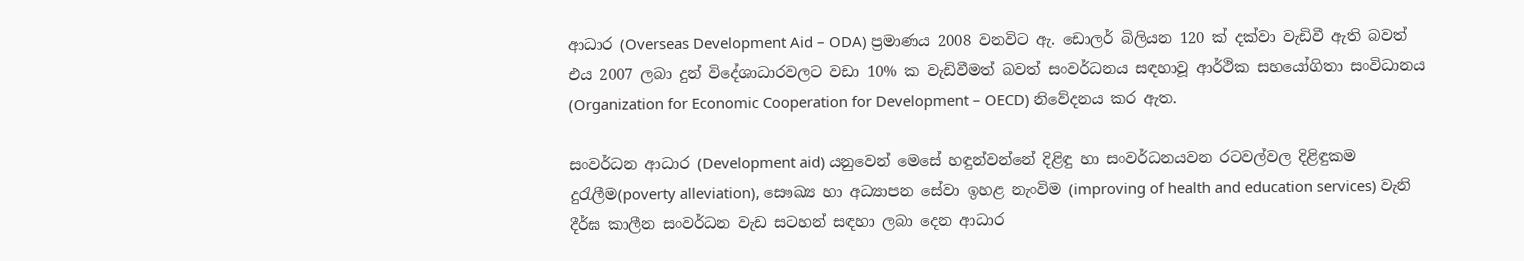ආධාර (Overseas Development Aid – ODA) ප්‍රමාණය 2008 වනවිට ඇ. ඩොලර් බිලියන 120 ක් දක්වා වැඩිවී ඇති බවත් එය 2007 ලබා දුන් විදේශාධාරවලට වඩා 10% ක වැඩිවීමත් බවත් සංවර්ධනය සඳහාවූ ආර්ථික සහයෝගිතා සංවිධානය (Organization for Economic Cooperation for Development – OECD) නිවේදනය කර ඇත.

සංවර්ධන ආධාර (Development aid) යනුවෙන් මෙසේ හඳුන්වන්නේ දිළිඳු හා සංවර්ධනයවන රටවල්වල දිළිඳුකම දුරැලීම(poverty alleviation), සෞඛ්‍ය හා අධ්‍යාපන සේවා ඉහළ නැංවිම (improving of health and education services) වැනි දීර්ඝ කාලීන සංවර්ධන වැඩ සටහන් සඳහා ලබා දෙන ආධාර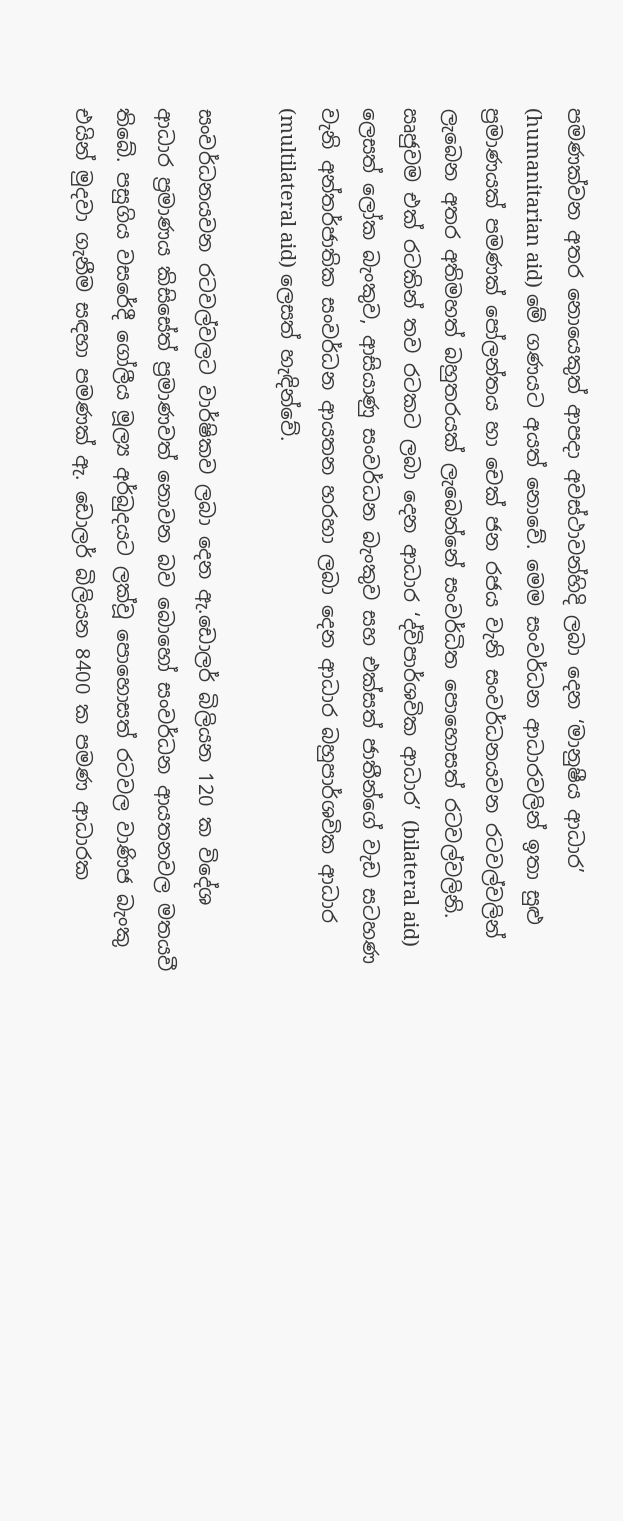පමණක්වන අතර නොයෙකුත් ආපදා අවස්ථාවන්හිදි ලබා දෙන ‘මානුෂීය ආධාර’ (humanitarian aid) මේ ගණයට අයත් නොවේ. මෙම සංවර්ධන ආධාරවලින් ඉතා සුළු ප්‍රමාණයක් පමණක් පෝලන්තය හා චෙක් ජන රජය වැනි සංවර්ධනයවන රටවල්වලින් ලැබෙන අතර අතිමහත් බහුතරයක් ලැබෙන්නේ සංවර්ධිත පොහොසත් රටවල්වලිනි. ඍජුවම එක් රටකින් තව රටකට ලබා දෙන ආධාර ‘ද්විපාර්ශවික ආධාර’ (bilateral aid)  ලෙසත් ලෝක බැංකුව, ආසියාණු සංවර්ධන බැංකුව සහ එක්සත් ජාතීන්ගේ වැඩ සටහණ වැනි අන්තර්ජාතික සංවර්ධන ආයතන හරහා ලබා දෙන ආධාර බහුපාර්ශවික ආධාර (multilateral aid) ලෙසත් හැඳින්වේ.

සංවර්ධනයවන රටවල්වලට වාර්ෂිකව ලබා දෙන ඇ.ඩොලර් බිලියන 120 ක විදේශ ආධාර ප්‍රමාණය කිසිසේත් ප්‍රමාණවත් නොවන බව බොහෝ සංවර්ධන ආයතනවල මතයවී තිබේ. පසුගිය වසරේදී ගෝලීය මූල්‍ය අර්බුදයට ලක්වූ පොහොසත් රටවල වාණිජ බැංකු එයින් මුදවා ගැනීම සඳහා පමණක් ඇ. ඩොලර් බිලියන 8400 ක පමණ ආධාරක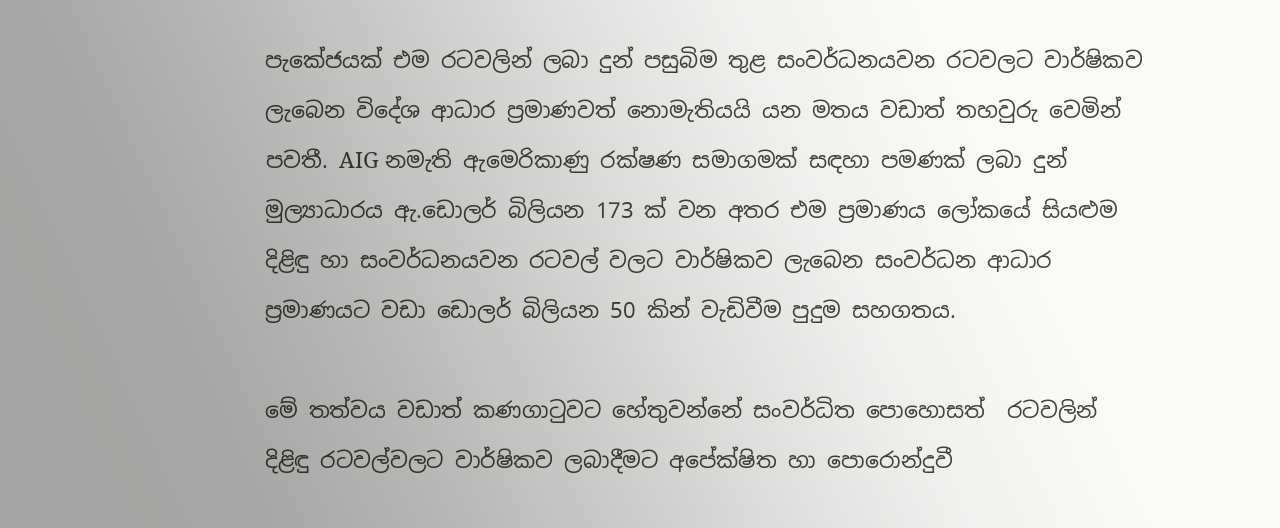පැකේජයක් එම රටවලින් ලබා දුන් පසුබිම තුළ සංවර්ධනයවන රටවලට වාර්ෂිකව ලැබෙන විදේශ ආධාර ප්‍රමාණවත් නොමැතියයි යන මතය වඩාත් තහවුරු වෙමින් පවතී. AIG නමැති ඇමෙරිකාණු රක්ෂණ සමාගමක් සඳහා පමණක් ලබා දුන් මුල්‍යාධාරය ඇ.ඩොලර් බිලියන 173 ක් වන අතර එම ප්‍රමාණය ලෝකයේ සියළුම දිළිඳු හා සංවර්ධනයවන රටවල් වලට වාර්ෂිකව ලැබෙන සංවර්ධන ආධාර ප්‍රමාණයට වඩා ඩොලර් බිලියන 50 කින් වැඩිවීම පුදුම සහගතය.

මේ තත්වය වඩාත් කණගාටුවට හේතුවන්නේ සංවර්ධිත පොහොසත්  රටවලින් දිළිඳු රටවල්වලට වාර්ෂිකව ලබාදීමට අපේක්ෂිත හා පොරොන්දුවී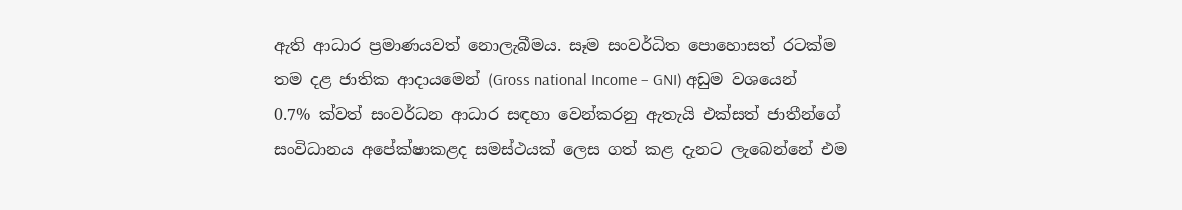ඇති ආධාර ප්‍රමාණයවත් නොලැබීමය. සෑම සංවර්ධිත පොහොසත් රටක්ම තම දළ ජාතික ආදායමෙන් (Gross national Income – GNI) අඩුම වශයෙන් 0.7% ක්වත් සංවර්ධන ආධාර සඳහා වෙන්කරනු ඇතැයි එක්සත් ජාතීන්ගේ සංවිධානය අපේක්ෂාකළද සමස්ථයක් ලෙස ගත් කළ දැනට ලැබෙන්නේ එම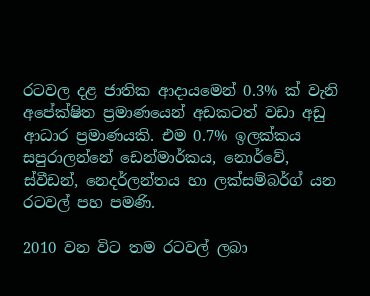රටවල දළ ජාතික ආදායමෙන් 0.3% ක් වැනි අපේක්ෂිත ප්‍රමාණයෙන් අඩකටත් වඩා අඩු ආධාර ප්‍රමාණයකි. එම 0.7% ඉලක්කය සපුරාලන්නේ ඩෙන්මාර්කය, නොර්වේ, ස්වීඩන්, නෙදර්ලන්තය හා ලක්සම්බර්ග් යන රටවල් පහ පමණි.

2010 වන විට තම රටවල් ලබා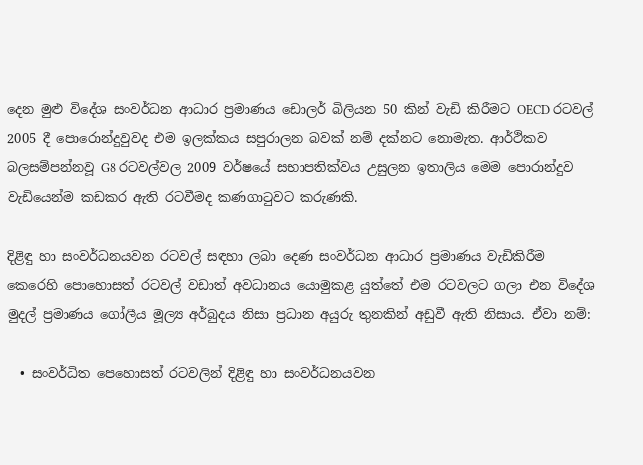දෙන මුළු විදේශ සංවර්ධන ආධාර ප්‍රමාණය ඩොලර් බිලියන 50 කින් වැඩි කිරීමට OECD රටවල් 2005 දී පොරොන්දුවුවද එම ඉලක්කය සපුරාලන බවක් නම් දක්නට නොමැත. ආර්ථිකව බලසම්පන්නවූ G8 රටවල්වල 2009 වර්ෂයේ සභාපතික්වය උසුලන ඉතාලිය මෙම පොරාන්දුව වැඩියෙන්ම කඩකර ඇති රටවීමද කණගාටුවට කරුණකි.

දිළිඳු හා සංවර්ධනයවන රටවල් සඳහා ලබා දෙණ සංවර්ධන ආධාර ප්‍රමාණය වැඩිකිරීම කෙරෙහි පොහොසත් රටවල් වඩාත් අවධානය යොමුකළ යුත්තේ එම රටවලට ගලා එන විදේශ මුදල් ප්‍රමාණය ගෝලීය මූල්‍ය අර්බුදය නිසා ප්‍රධාන අයුරු තුනකින් අඩුවී ඇති නිසාය. ඒවා නම්:

  • සංවර්ධිත පෙහොසත් රටවලින් දිළිඳු හා සංවර්ධනයවන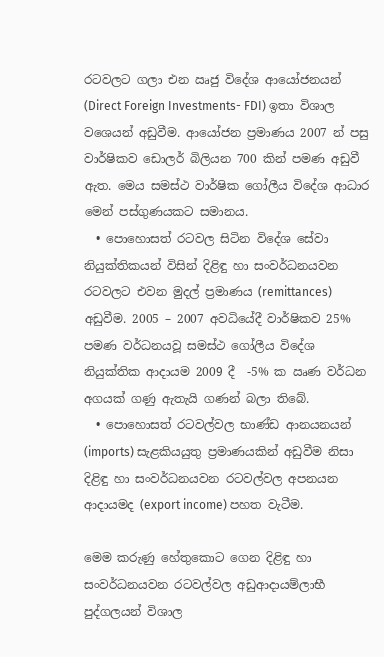රටවලට ගලා එන ඍජු විදේශ ආයෝජනයන් (Direct Foreign Investments- FDI) ඉතා විශාල වශෙයන් අඩුවීම. ආයෝජන ප්‍රමාණය 2007 න් පසු වාර්ෂිකව ඩොලර් බිලියන 700 කින් පමණ අඩුවී ඇත. මෙය සමස්ථ වාර්ෂික ගෝලීය විදේශ ආධාර මෙන් පස්ගුණයකට සමානය.
  • පොහොසත් රටවල සිටින විදේශ සේවා නියුක්තිකයන් විසින් දිළිඳු හා සංවර්ධනයවන රටවලට එවන මුදල් ප්‍රමාණය (remittances) අඩුවීම. 2005 – 2007 අවධියේදී වාර්ෂිකව 25% පමණ වර්ධනයවූ සමස්ථ ගෝලීය විදේශ නියුක්තික ආදායම 2009 දී  -5% ක ඍණ වර්ධන අගයක් ගණු ඇතැයි ගණන් බලා තිබේ.
  • පොහොසත් රටවල්වල භාණ්ඩ ආනයනයන් (imports) සැළකියයුතු ප්‍රමාණයකින් අඩුවීම නිසා දිළිඳු හා සංවර්ධනයවන රටවල්වල අපනයන ආදායමද (export income) පහත වැටීම.

මෙම කරුණු හේතුකොට ගෙන දිළිඳු හා සංවර්ධනයවන රටවල්වල අඩුආදායම්ලාභී පුද්ගලයන් විශාල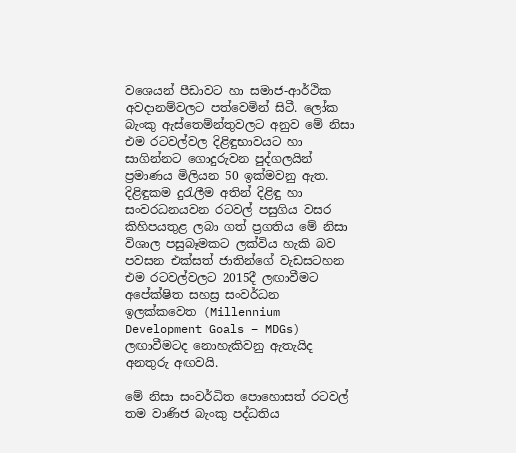වශෙයන් පීඩාවට හා සමාජ-ආර්ථික අවදානම්වලට පත්වෙමින් සිටී. ලෝක බැංකු ඇස්තෙම්න්තුවලට අනුව මේ නිසා එම රටවල්වල දිළිඳුභාවයට හා සාගින්නට ගොදුරුවන පුද්ගලයින් ප්‍රමාණය මිලියන 50 ඉක්මවනු ඇත. දිළිඳුකම දුරැලීම අතින් දිළිඳු හා සංවරධනයවන රටවල් පසුගිය වසර කිහිපයතුළ ලබා ගත් ප්‍රගතිය මේ නිසා විශාල පසුබෑමකට ලක්විය හැකි බව පවසන එක්සත් ජාතින්ගේ වැඩසටහන එම රටවල්වලට 2015දී ලඟාවීමට අපේක්ෂිත සහස්‍ර සංවර්ධන ඉලක්කවෙත (Millennium Development Goals – MDGs)  ලඟාවීමටද නොහැකිවනු ඇතැයිද අනතුරු අඟවයි.

මේ නිසා සංවර්ධිත පොහොසත් රටවල් තම වාණිජ බැංකු පද්ධතිය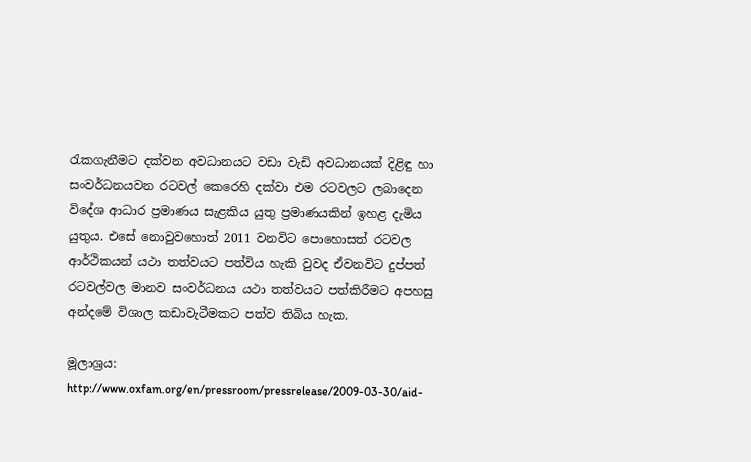රැකගැනීමට දක්වන අවධානයට වඩා වැඩි අවධානයක් දිළිඳු හා සංවර්ධනයවන රටවල් කෙරෙහි දක්වා එම රටවලට ලබාදෙන විදේශ ආධාර ප්‍රමාණය සැළකිය යුතු ප්‍රමාණයකින් ඉහළ දැමිය යුතුය. එසේ නොවුවහොත් 2011 වනවිට පොහොසත් රටවල ආර්ථිකයන් යථා තත්වයට පත්විය හැකි වුවද ඒවනවිට දුප්පත් රටවල්වල මානව සංවර්ධනය යථා තත්වයට පත්කිරීමට අපහසු අන්දමේ විශාල කඩාවැටීමකට පත්ව තිබිය හැක.

මූලාශ්‍රය:
http://www.oxfam.org/en/pressroom/pressrelease/2009-03-30/aid-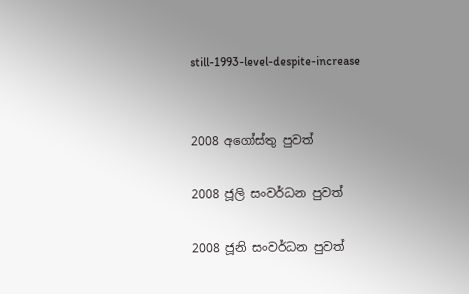still-1993-level-despite-increase


2008 අගෝස්තු පුවත්

2008 ජූලි සංවර්ධන පුවත්

2008 ජූනි සංවර්ධන පුවත්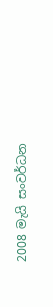2008 මැයි සංවර්ධන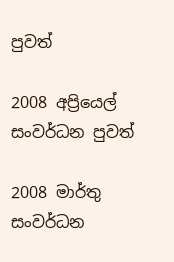පුවත්

2008 අප්‍රියෙල් සංවර්ධන පුවත්

2008 මාර්තු සංවර්ධන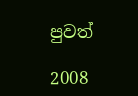පුවත්

2008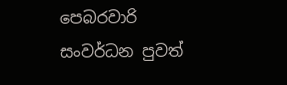පෙබරවාරි සංවර්ධන පුවත්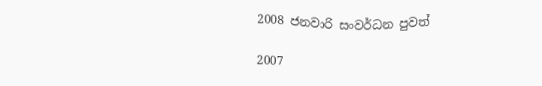2008 ජනවාරි සංවර්ධන පුවත්

2007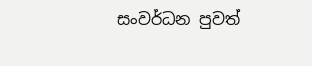සංවර්ධන පුවත්